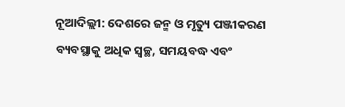ନୂଆଦିଲ୍ଲୀ: ଦେଶରେ ଜନ୍ମ ଓ ମୃତ୍ୟୁ ପଞ୍ଜୀକରଣ ବ୍ୟବସ୍ଥାକୁ ଅଧିକ ସ୍ୱଚ୍ଛ, ସମୟବଦ୍ଧ ଏବଂ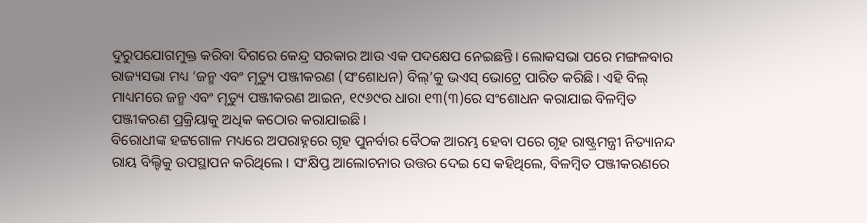ଦୁରୁପଯୋଗମୁକ୍ତ କରିବା ଦିଗରେ କେନ୍ଦ୍ର ସରକାର ଆଉ ଏକ ପଦକ୍ଷେପ ନେଇଛନ୍ତି। ଲୋକସଭା ପରେ ମଙ୍ଗଳବାର ରାଜ୍ୟସଭା ମଧ୍ୟ ‘ଜନ୍ମ ଏବଂ ମୃତ୍ୟୁ ପଞ୍ଜୀକରଣ (ସଂଶୋଧନ) ବିଲ୍’କୁ ଭଏସ୍ ଭୋଟ୍ରେ ପାରିତ କରିଛି। ଏହି ବିଲ୍ ମାଧ୍ୟମରେ ଜନ୍ମ ଏବଂ ମୃତ୍ୟୁ ପଞ୍ଜୀକରଣ ଆଇନ, ୧୯୬୯ର ଧାରା ୧୩(୩)ରେ ସଂଶୋଧନ କରାଯାଇ ବିଳମ୍ବିତ ପଞ୍ଜୀକରଣ ପ୍ରକ୍ରିୟାକୁ ଅଧିକ କଠୋର କରାଯାଇଛି।
ବିରୋଧୀଙ୍କ ହଟ୍ଟଗୋଳ ମଧ୍ୟରେ ଅପରାହ୍ନରେ ଗୃହ ପୁନର୍ବାର ବୈଠକ ଆରମ୍ଭ ହେବା ପରେ ଗୃହ ରାଷ୍ଟ୍ରମନ୍ତ୍ରୀ ନିତ୍ୟାନନ୍ଦ ରାୟ ବିଲ୍ଟିକୁ ଉପସ୍ଥାପନ କରିଥିଲେ। ସଂକ୍ଷିପ୍ତ ଆଲୋଚନାର ଉତ୍ତର ଦେଇ ସେ କହିଥିଲେ, ବିଳମ୍ବିତ ପଞ୍ଜୀକରଣରେ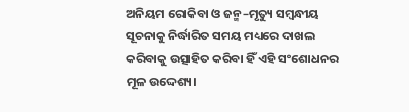ଅନିୟମ ରୋକିବା ଓ ଜନ୍ମ–ମୃତ୍ୟୁ ସମ୍ବନ୍ଧୀୟ ସୂଚନାକୁ ନିର୍ଦ୍ଧାରିତ ସମୟ ମଧ୍ୟରେ ଦାଖଲ କରିବାକୁ ଉତ୍ସାହିତ କରିବା ହିଁ ଏହି ସଂଶୋଧନର ମୂଳ ଉଦ୍ଦେଶ୍ୟ।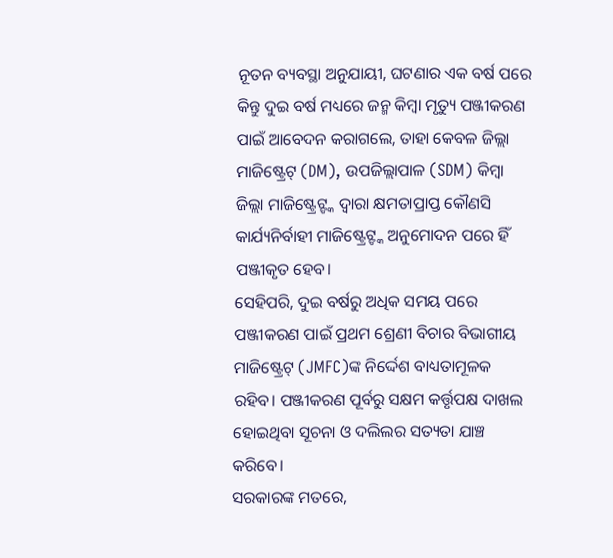ନୂତନ ବ୍ୟବସ୍ଥା ଅନୁଯାୟୀ, ଘଟଣାର ଏକ ବର୍ଷ ପରେ କିନ୍ତୁ ଦୁଇ ବର୍ଷ ମଧ୍ୟରେ ଜନ୍ମ କିମ୍ବା ମୃତ୍ୟୁ ପଞ୍ଜୀକରଣ ପାଇଁ ଆବେଦନ କରାଗଲେ, ତାହା କେବଳ ଜିଲ୍ଲା ମାଜିଷ୍ଟ୍ରେଟ୍ (DM), ଉପଜିଲ୍ଲାପାଳ (SDM) କିମ୍ବା ଜିଲ୍ଲା ମାଜିଷ୍ଟ୍ରେଟ୍ଙ୍କ ଦ୍ୱାରା କ୍ଷମତାପ୍ରାପ୍ତ କୌଣସି କାର୍ଯ୍ୟନିର୍ବାହୀ ମାଜିଷ୍ଟ୍ରେଟ୍ଙ୍କ ଅନୁମୋଦନ ପରେ ହିଁ ପଞ୍ଜୀକୃତ ହେବ।
ସେହିପରି, ଦୁଇ ବର୍ଷରୁ ଅଧିକ ସମୟ ପରେ ପଞ୍ଜୀକରଣ ପାଇଁ ପ୍ରଥମ ଶ୍ରେଣୀ ବିଚାର ବିଭାଗୀୟ ମାଜିଷ୍ଟ୍ରେଟ୍ (JMFC)ଙ୍କ ନିର୍ଦ୍ଦେଶ ବାଧ୍ୟତାମୂଳକ ରହିବ। ପଞ୍ଜୀକରଣ ପୂର୍ବରୁ ସକ୍ଷମ କର୍ତ୍ତୃପକ୍ଷ ଦାଖଲ ହୋଇଥିବା ସୂଚନା ଓ ଦଲିଲର ସତ୍ୟତା ଯାଞ୍ଚ କରିବେ।
ସରକାରଙ୍କ ମତରେ,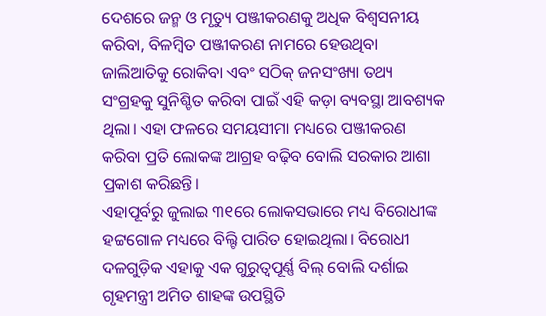ଦେଶରେ ଜନ୍ମ ଓ ମୃତ୍ୟୁ ପଞ୍ଜୀକରଣକୁ ଅଧିକ ବିଶ୍ୱସନୀୟ କରିବା, ବିଳମ୍ବିତ ପଞ୍ଜୀକରଣ ନାମରେ ହେଉଥିବା ଜାଲିଆତିକୁ ରୋକିବା ଏବଂ ସଠିକ୍ ଜନସଂଖ୍ୟା ତଥ୍ୟ ସଂଗ୍ରହକୁ ସୁନିଶ୍ଚିତ କରିବା ପାଇଁ ଏହି କଡ଼ା ବ୍ୟବସ୍ଥା ଆବଶ୍ୟକ ଥିଲା। ଏହା ଫଳରେ ସମୟସୀମା ମଧ୍ୟରେ ପଞ୍ଜୀକରଣ କରିବା ପ୍ରତି ଲୋକଙ୍କ ଆଗ୍ରହ ବଢ଼ିବ ବୋଲି ସରକାର ଆଶା ପ୍ରକାଶ କରିଛନ୍ତି।
ଏହାପୂର୍ବରୁ ଜୁଲାଇ ୩୧ରେ ଲୋକସଭାରେ ମଧ୍ୟ ବିରୋଧୀଙ୍କ ହଟ୍ଟଗୋଳ ମଧ୍ୟରେ ବିଲ୍ଟି ପାରିତ ହୋଇଥିଲା। ବିରୋଧୀ ଦଳଗୁଡ଼ିକ ଏହାକୁ ଏକ ଗୁରୁତ୍ୱପୂର୍ଣ୍ଣ ବିଲ୍ ବୋଲି ଦର୍ଶାଇ ଗୃହମନ୍ତ୍ରୀ ଅମିତ ଶାହଙ୍କ ଉପସ୍ଥିତି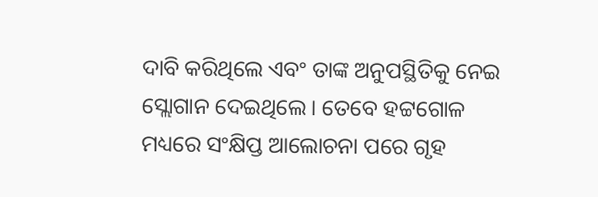ଦାବି କରିଥିଲେ ଏବଂ ତାଙ୍କ ଅନୁପସ୍ଥିତିକୁ ନେଇ ସ୍ଲୋଗାନ ଦେଇଥିଲେ। ତେବେ ହଟ୍ଟଗୋଳ ମଧ୍ୟରେ ସଂକ୍ଷିପ୍ତ ଆଲୋଚନା ପରେ ଗୃହ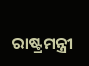ରାଷ୍ଟ୍ରମନ୍ତ୍ରୀ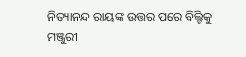ନିତ୍ୟାନନ୍ଦ ରାୟଙ୍କ ଉତ୍ତର ପରେ ବିଲ୍ଟିକୁ ମଞ୍ଜୁରୀ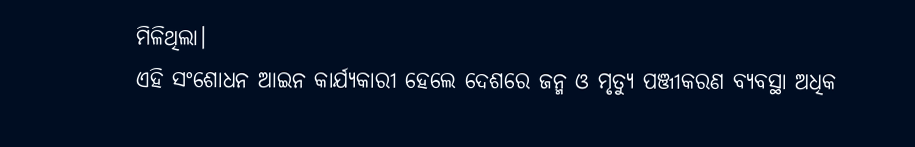ମିଳିଥିଲା।
ଏହି ସଂଶୋଧନ ଆଇନ କାର୍ଯ୍ୟକାରୀ ହେଲେ ଦେଶରେ ଜନ୍ମ ଓ ମୃତ୍ୟୁ ପଞ୍ଜୀକରଣ ବ୍ୟବସ୍ଥା ଅଧିକ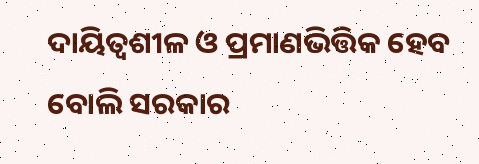ଦାୟିତ୍ୱଶୀଳ ଓ ପ୍ରମାଣଭିତ୍ତିକ ହେବ ବୋଲି ସରକାର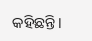କହିଛନ୍ତି।